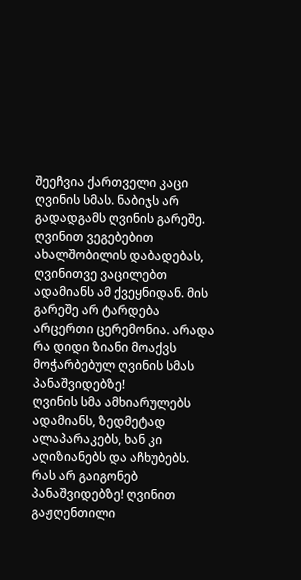შეეჩვია ქართველი კაცი ღვინის სმას. ნაბიჯს არ გადადგამს ღვინის გარეშე. ღვინით ვეგებებით ახალშობილის დაბადებას, ღვინითვე ვაცილებთ ადამიანს ამ ქვეყნიდან. მის გარეშე არ ტარდება არცერთი ცერემონია. არადა რა დიდი ზიანი მოაქვს მოჭარბებულ ღვინის სმას პანაშვიდებზე!
ღვინის სმა ამხიარულებს ადამიანს, ზედმეტად ალაპარაკებს, ხან კი აღიზიანებს და აჩხუბებს.
რას არ გაიგონებ პანაშვიდებზე! ღვინით გაჟღენთილი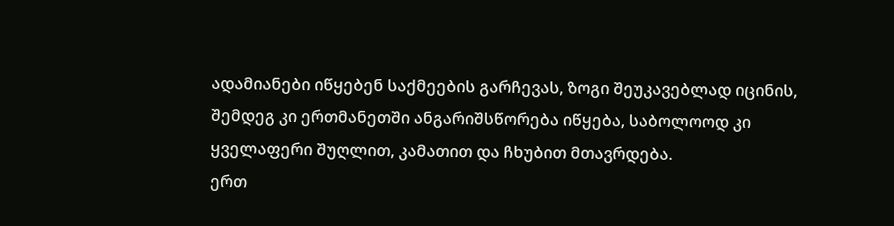ადამიანები იწყებენ საქმეების გარჩევას, ზოგი შეუკავებლად იცინის, შემდეგ კი ერთმანეთში ანგარიშსწორება იწყება, საბოლოოდ კი ყველაფერი შუღლით, კამათით და ჩხუბით მთავრდება.
ერთ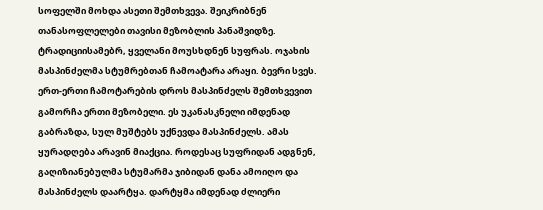სოფელში მოხდა ასეთი შემთხვევა. შეიკრიბნენ თანასოფლელები თავისი მეზობლის პანაშვიდზე. ტრადიციისამებრ, ყველანი მოუსხდნენ სუფრას. ოჯახის მასპინძელმა სტუმრებთან ჩამოატარა არაყი. ბევრი სვეს. ერთ-ერთი ჩამოტარების დროს მასპინძელს შემთხვევით გამორჩა ერთი მეზობელი. ეს უკანასკნელი იმდენად გაბრაზდა, სულ მუშტებს უქნევდა მასპინძელს. ამას ყურადღება არავინ მიაქცია. როდესაც სუფრიდან ადგნენ, გაღიზიანებულმა სტუმარმა ჯიბიდან დანა ამოიღო და მასპინძელს დაარტყა. დარტყმა იმდენად ძლიერი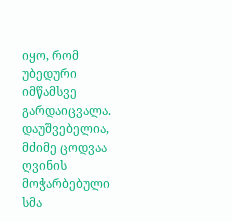იყო, რომ უბედური იმწამსვე გარდაიცვალა.
დაუშვებელია, მძიმე ცოდვაა ღვინის მოჭარბებული სმა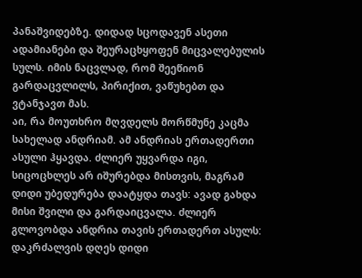პანაშვიდებზე. დიდად სცოდავენ ასეთი ადამიანები და შეურაცხყოფენ მიცვალებულის სულს. იმის ნაცვლად, რომ შეეწიონ გარდაცვლილს, პირიქით, ვაწუხებთ და ვტანჯავთ მას.
აი, რა მოუთხრო მღვდელს მორწმუნე კაცმა სახელად ანდრიამ. ამ ანდრიას ერთადერთი ასული ჰყავდა. ძლიერ უყვარდა იგი, სიცოცხლეს არ იშურებდა მისთვის, მაგრამ დიდი უბედურება დაატყდა თავს: ავად გახდა მისი შვილი და გარდაიცვალა. ძლიერ გლოვობდა ანდრია თავის ერთადერთ ასულს: დაკრძალვის დღეს დიდი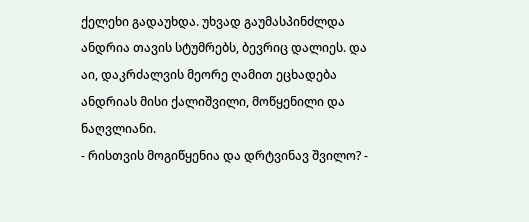ქელეხი გადაუხდა. უხვად გაუმასპინძლდა ანდრია თავის სტუმრებს, ბევრიც დალიეს. და აი, დაკრძალვის მეორე ღამით ეცხადება ანდრიას მისი ქალიშვილი, მოწყენილი და ნაღვლიანი.
- რისთვის მოგიწყენია და დრტვინავ შვილო? -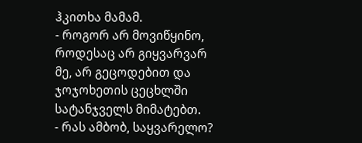ჰკითხა მამამ.
- როგორ არ მოვიწყინო, როდესაც არ გიყვარვარ მე, არ გეცოდებით და ჯოჯოხეთის ცეცხლში სატანჯველს მიმატებთ.
- რას ამბობ, საყვარელო?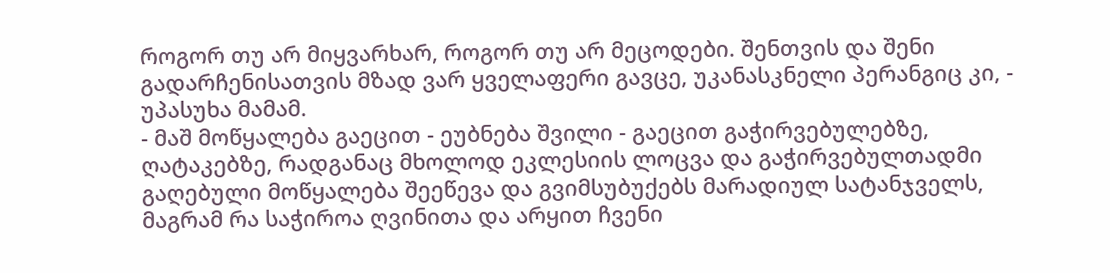როგორ თუ არ მიყვარხარ, როგორ თუ არ მეცოდები. შენთვის და შენი გადარჩენისათვის მზად ვარ ყველაფერი გავცე, უკანასკნელი პერანგიც კი, - უპასუხა მამამ.
- მაშ მოწყალება გაეცით - ეუბნება შვილი - გაეცით გაჭირვებულებზე, ღატაკებზე, რადგანაც მხოლოდ ეკლესიის ლოცვა და გაჭირვებულთადმი გაღებული მოწყალება შეეწევა და გვიმსუბუქებს მარადიულ სატანჯველს, მაგრამ რა საჭიროა ღვინითა და არყით ჩვენი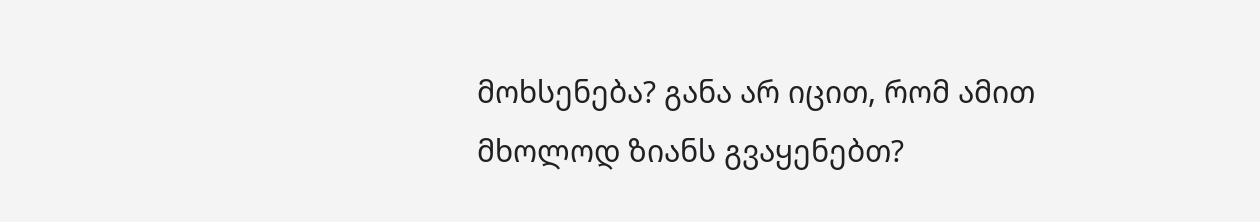მოხსენება? განა არ იცით, რომ ამით მხოლოდ ზიანს გვაყენებთ?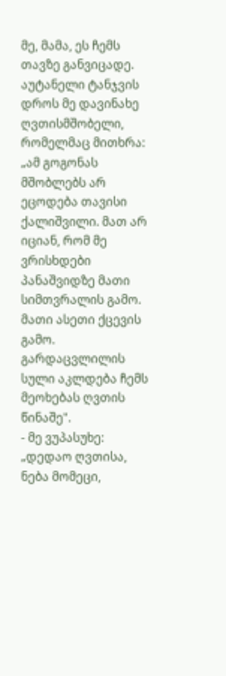მე, მამა, ეს ჩემს თავზე განვიცადე. აუტანელი ტანჯვის დროს მე დავინახე ღვთისმშობელი, რომელმაც მითხრა: „ამ გოგონას მშობლებს არ ეცოდება თავისი ქალიშვილი. მათ არ იციან, რომ მე ვრისხდები პანაშვიდზე მათი სიმთვრალის გამო. მათი ასეთი ქცევის გამო. გარდაცვლილის სული აკლდება ჩემს მეოხებას ღვთის წინაშე".
- მე ვუპასუხე: „დედაო ღვთისა, ნება მომეცი,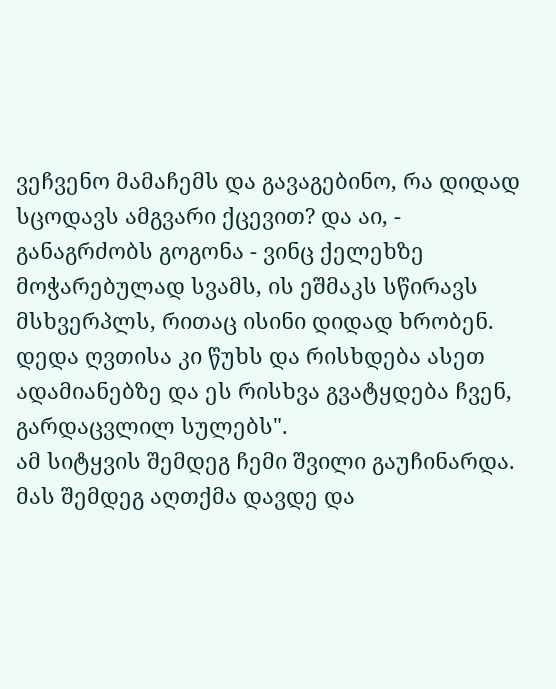ვეჩვენო მამაჩემს და გავაგებინო, რა დიდად სცოდავს ამგვარი ქცევით? და აი, - განაგრძობს გოგონა - ვინც ქელეხზე მოჭარებულად სვამს, ის ეშმაკს სწირავს მსხვერპლს, რითაც ისინი დიდად ხრობენ. დედა ღვთისა კი წუხს და რისხდება ასეთ ადამიანებზე და ეს რისხვა გვატყდება ჩვენ, გარდაცვლილ სულებს".
ამ სიტყვის შემდეგ ჩემი შვილი გაუჩინარდა. მას შემდეგ აღთქმა დავდე და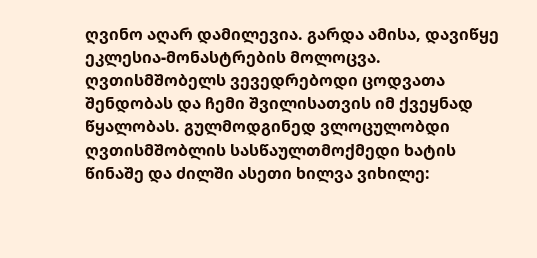ღვინო აღარ დამილევია. გარდა ამისა, დავიწყე ეკლესია-მონასტრების მოლოცვა. ღვთისმშობელს ვევედრებოდი ცოდვათა შენდობას და ჩემი შვილისათვის იმ ქვეყნად წყალობას. გულმოდგინედ ვლოცულობდი ღვთისმშობლის სასწაულთმოქმედი ხატის წინაშე და ძილში ასეთი ხილვა ვიხილე: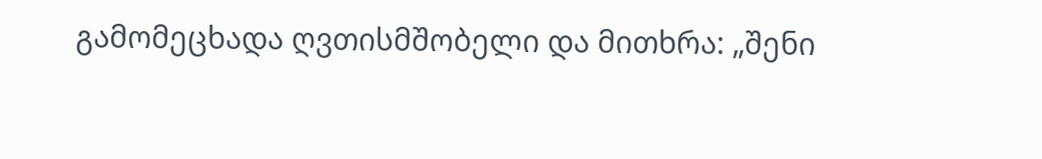გამომეცხადა ღვთისმშობელი და მითხრა: „შენი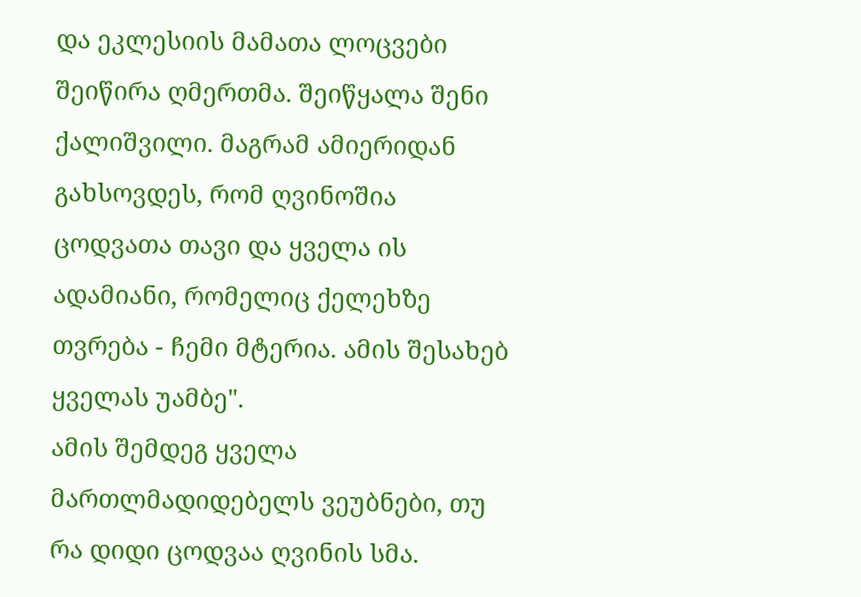და ეკლესიის მამათა ლოცვები შეიწირა ღმერთმა. შეიწყალა შენი ქალიშვილი. მაგრამ ამიერიდან გახსოვდეს, რომ ღვინოშია ცოდვათა თავი და ყველა ის ადამიანი, რომელიც ქელეხზე თვრება - ჩემი მტერია. ამის შესახებ ყველას უამბე".
ამის შემდეგ ყველა მართლმადიდებელს ვეუბნები, თუ რა დიდი ცოდვაა ღვინის სმა.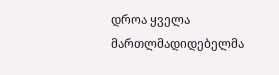დროა ყველა მართლმადიდებელმა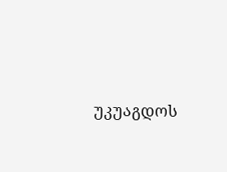უკუაგდოს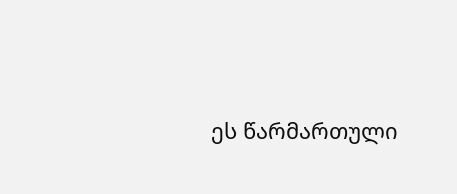ეს წარმართული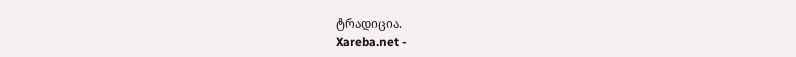ტრადიცია.
Xareba.net -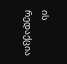ის რედაქცია